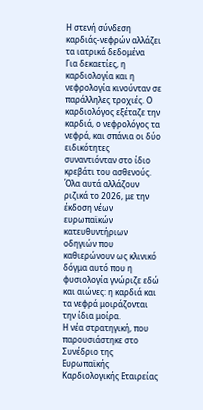Η στενή σύνδεση καρδιάς-νεφρών αλλάζει τα ιατρικά δεδομένα
Για δεκαετίες, η καρδιολογία και η νεφρολογία κινούνταν σε παράλληλες τροχιές. Ο καρδιολόγος εξέταζε την καρδιά, ο νεφρολόγος τα νεφρά, και σπάνια οι δύο ειδικότητες συναντιόνταν στο ίδιο κρεβάτι του ασθενούς. Όλα αυτά αλλάζουν ριζικά το 2026, με την έκδοση νέων ευρωπαϊκών κατευθυντήριων οδηγιών που καθιερώνουν ως κλινικό δόγμα αυτό που η φυσιολογία γνώριζε εδώ και αιώνες: η καρδιά και τα νεφρά μοιράζονται την ίδια μοίρα.
Η νέα στρατηγική, που παρουσιάστηκε στο Συνέδριο της Ευρωπαϊκής Καρδιολογικής Εταιρείας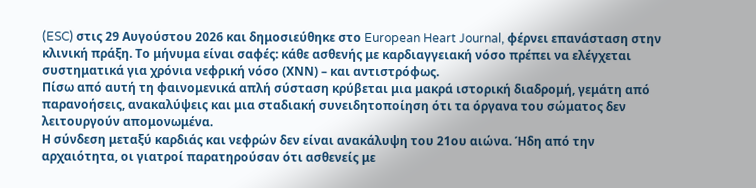(ESC) στις 29 Αυγούστου 2026 και δημοσιεύθηκε στο European Heart Journal, φέρνει επανάσταση στην κλινική πράξη. Το μήνυμα είναι σαφές: κάθε ασθενής με καρδιαγγειακή νόσο πρέπει να ελέγχεται συστηματικά για χρόνια νεφρική νόσο (ΧΝΝ) – και αντιστρόφως.
Πίσω από αυτή τη φαινομενικά απλή σύσταση κρύβεται μια μακρά ιστορική διαδρομή, γεμάτη από παρανοήσεις, ανακαλύψεις και μια σταδιακή συνειδητοποίηση ότι τα όργανα του σώματος δεν λειτουργούν απομονωμένα.
Η σύνδεση μεταξύ καρδιάς και νεφρών δεν είναι ανακάλυψη του 21ου αιώνα. Ήδη από την αρχαιότητα, οι γιατροί παρατηρούσαν ότι ασθενείς με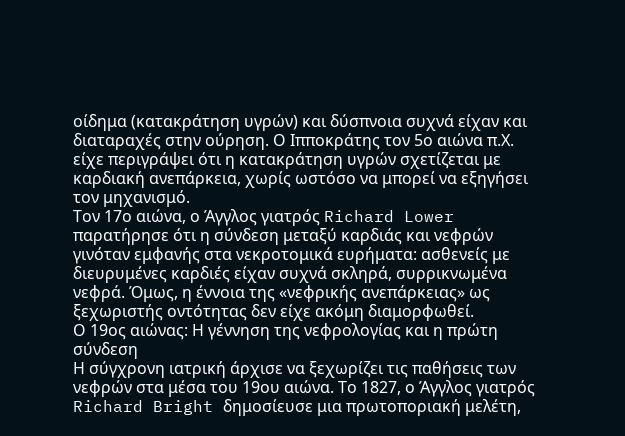οίδημα (κατακράτηση υγρών) και δύσπνοια συχνά είχαν και διαταραχές στην ούρηση. Ο Ιπποκράτης τον 5ο αιώνα π.Χ. είχε περιγράψει ότι η κατακράτηση υγρών σχετίζεται με καρδιακή ανεπάρκεια, χωρίς ωστόσο να μπορεί να εξηγήσει τον μηχανισμό.
Τον 17ο αιώνα, ο Άγγλος γιατρός Richard Lower παρατήρησε ότι η σύνδεση μεταξύ καρδιάς και νεφρών γινόταν εμφανής στα νεκροτομικά ευρήματα: ασθενείς με διευρυμένες καρδιές είχαν συχνά σκληρά, συρρικνωμένα νεφρά. Όμως, η έννοια της «νεφρικής ανεπάρκειας» ως ξεχωριστής οντότητας δεν είχε ακόμη διαμορφωθεί.
Ο 19ος αιώνας: Η γέννηση της νεφρολογίας και η πρώτη σύνδεση
Η σύγχρονη ιατρική άρχισε να ξεχωρίζει τις παθήσεις των νεφρών στα μέσα του 19ου αιώνα. Το 1827, ο Άγγλος γιατρός Richard Bright δημοσίευσε μια πρωτοποριακή μελέτη,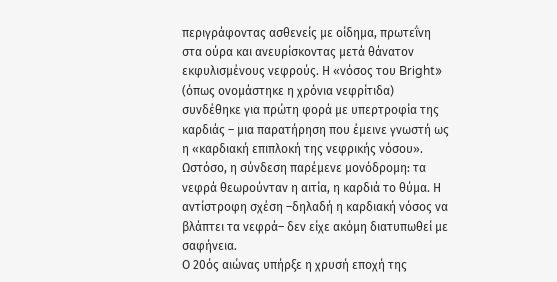περιγράφοντας ασθενείς με οίδημα, πρωτεΐνη στα ούρα και ανευρίσκοντας μετά θάνατον εκφυλισμένους νεφρούς. Η «νόσος του Bright» (όπως ονομάστηκε η χρόνια νεφρίτιδα) συνδέθηκε για πρώτη φορά με υπερτροφία της καρδιάς – μια παρατήρηση που έμεινε γνωστή ως η «καρδιακή επιπλοκή της νεφρικής νόσου».
Ωστόσο, η σύνδεση παρέμενε μονόδρομη: τα νεφρά θεωρούνταν η αιτία, η καρδιά το θύμα. Η αντίστροφη σχέση –δηλαδή η καρδιακή νόσος να βλάπτει τα νεφρά– δεν είχε ακόμη διατυπωθεί με σαφήνεια.
Ο 20ός αιώνας υπήρξε η χρυσή εποχή της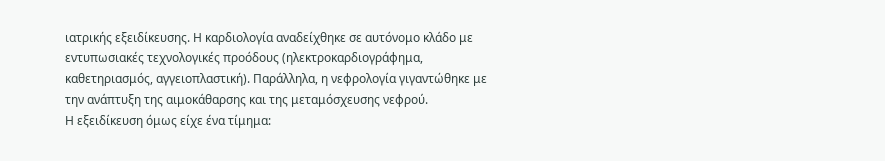ιατρικής εξειδίκευσης. Η καρδιολογία αναδείχθηκε σε αυτόνομο κλάδο με εντυπωσιακές τεχνολογικές προόδους (ηλεκτροκαρδιογράφημα, καθετηριασμός, αγγειοπλαστική). Παράλληλα, η νεφρολογία γιγαντώθηκε με την ανάπτυξη της αιμοκάθαρσης και της μεταμόσχευσης νεφρού.
Η εξειδίκευση όμως είχε ένα τίμημα: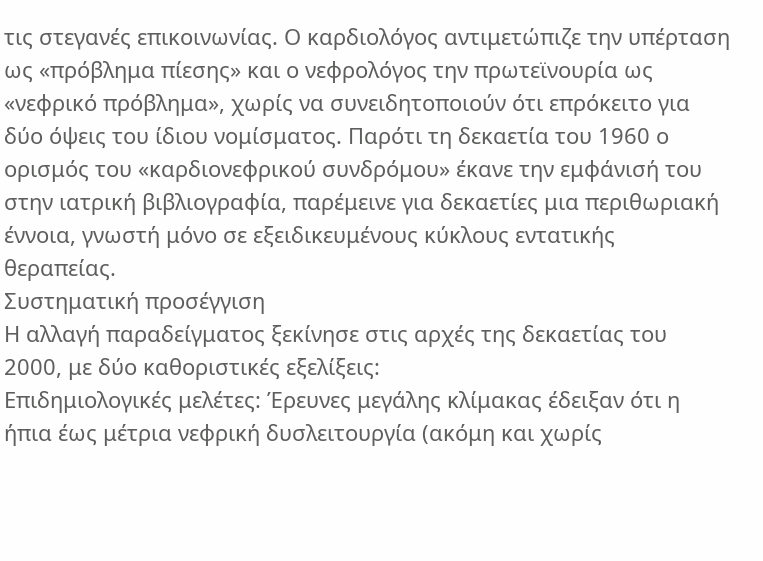τις στεγανές επικοινωνίας. Ο καρδιολόγος αντιμετώπιζε την υπέρταση ως «πρόβλημα πίεσης» και ο νεφρολόγος την πρωτεϊνουρία ως «νεφρικό πρόβλημα», χωρίς να συνειδητοποιούν ότι επρόκειτο για δύο όψεις του ίδιου νομίσματος. Παρότι τη δεκαετία του 1960 ο ορισμός του «καρδιονεφρικού συνδρόμου» έκανε την εμφάνισή του στην ιατρική βιβλιογραφία, παρέμεινε για δεκαετίες μια περιθωριακή έννοια, γνωστή μόνο σε εξειδικευμένους κύκλους εντατικής θεραπείας.
Συστηματική προσέγγιση
Η αλλαγή παραδείγματος ξεκίνησε στις αρχές της δεκαετίας του 2000, με δύο καθοριστικές εξελίξεις:
Επιδημιολογικές μελέτες: Έρευνες μεγάλης κλίμακας έδειξαν ότι η ήπια έως μέτρια νεφρική δυσλειτουργία (ακόμη και χωρίς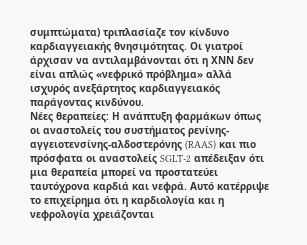συμπτώματα) τριπλασίαζε τον κίνδυνο καρδιαγγειακής θνησιμότητας. Οι γιατροί άρχισαν να αντιλαμβάνονται ότι η ΧΝΝ δεν είναι απλώς «νεφρικό πρόβλημα» αλλά ισχυρός ανεξάρτητος καρδιαγγειακός παράγοντας κινδύνου.
Νέες θεραπείες: Η ανάπτυξη φαρμάκων όπως οι αναστολείς του συστήματος ρενίνης-αγγειοτενσίνης-αλδοστερόνης (RAAS) και πιο πρόσφατα οι αναστολείς SGLT-2 απέδειξαν ότι μια θεραπεία μπορεί να προστατεύει ταυτόχρονα καρδιά και νεφρά. Αυτό κατέρριψε το επιχείρημα ότι η καρδιολογία και η νεφρολογία χρειάζονται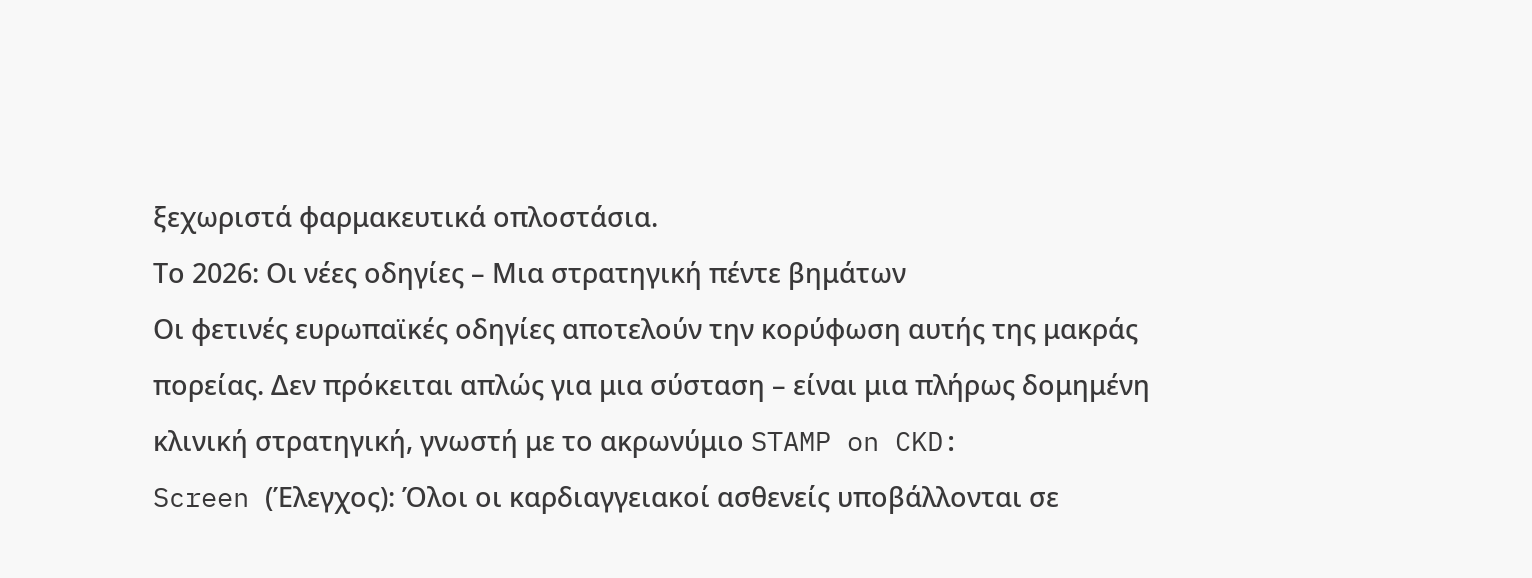ξεχωριστά φαρμακευτικά οπλοστάσια.
Το 2026: Οι νέες οδηγίες – Μια στρατηγική πέντε βημάτων
Οι φετινές ευρωπαϊκές οδηγίες αποτελούν την κορύφωση αυτής της μακράς πορείας. Δεν πρόκειται απλώς για μια σύσταση – είναι μια πλήρως δομημένη κλινική στρατηγική, γνωστή με το ακρωνύμιο STAMP on CKD:
Screen (Έλεγχος): Όλοι οι καρδιαγγειακοί ασθενείς υποβάλλονται σε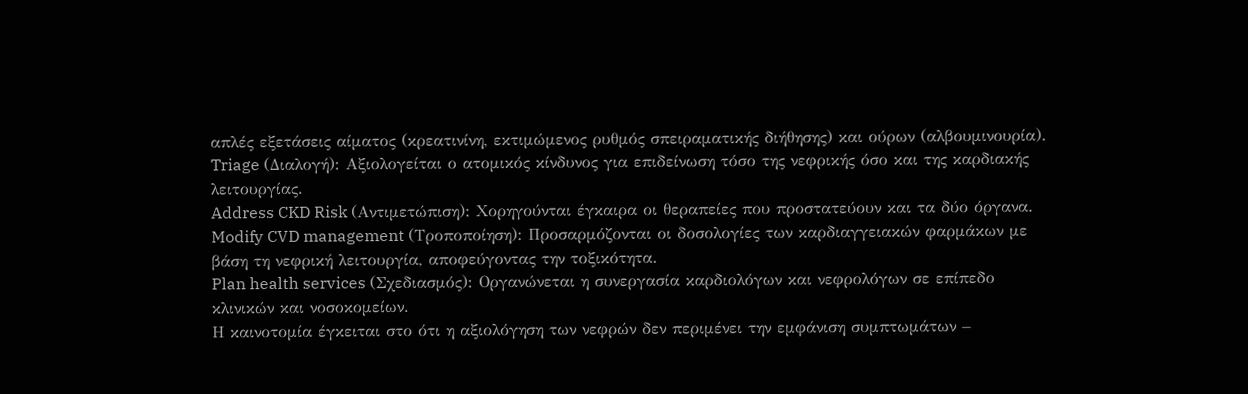απλές εξετάσεις αίματος (κρεατινίνη, εκτιμώμενος ρυθμός σπειραματικής διήθησης) και ούρων (αλβουμινουρία).
Triage (Διαλογή): Αξιολογείται ο ατομικός κίνδυνος για επιδείνωση τόσο της νεφρικής όσο και της καρδιακής λειτουργίας.
Address CKD Risk (Αντιμετώπιση): Χορηγούνται έγκαιρα οι θεραπείες που προστατεύουν και τα δύο όργανα.
Modify CVD management (Τροποποίηση): Προσαρμόζονται οι δοσολογίες των καρδιαγγειακών φαρμάκων με βάση τη νεφρική λειτουργία, αποφεύγοντας την τοξικότητα.
Plan health services (Σχεδιασμός): Οργανώνεται η συνεργασία καρδιολόγων και νεφρολόγων σε επίπεδο κλινικών και νοσοκομείων.
Η καινοτομία έγκειται στο ότι η αξιολόγηση των νεφρών δεν περιμένει την εμφάνιση συμπτωμάτων –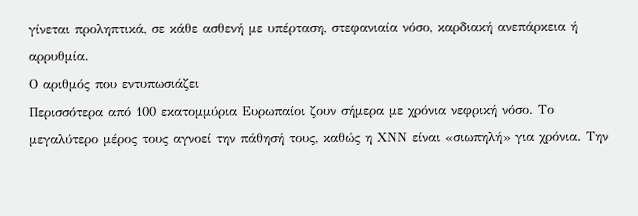γίνεται προληπτικά, σε κάθε ασθενή με υπέρταση, στεφανιαία νόσο, καρδιακή ανεπάρκεια ή αρρυθμία.
Ο αριθμός που εντυπωσιάζει
Περισσότερα από 100 εκατομμύρια Ευρωπαίοι ζουν σήμερα με χρόνια νεφρική νόσο. Το μεγαλύτερο μέρος τους αγνοεί την πάθησή τους, καθώς η ΧΝΝ είναι «σιωπηλή» για χρόνια. Την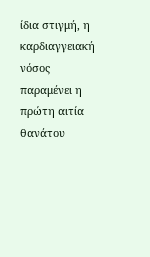ίδια στιγμή, η καρδιαγγειακή νόσος παραμένει η πρώτη αιτία θανάτου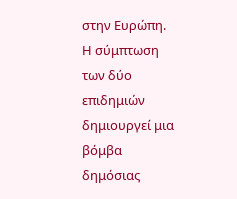στην Ευρώπη. Η σύμπτωση των δύο επιδημιών δημιουργεί μια βόμβα δημόσιας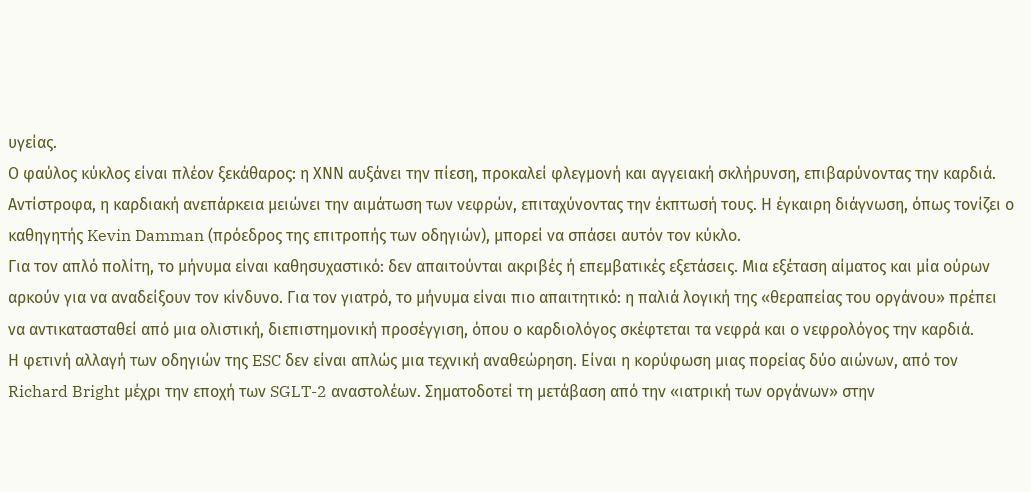υγείας.
Ο φαύλος κύκλος είναι πλέον ξεκάθαρος: η ΧΝΝ αυξάνει την πίεση, προκαλεί φλεγμονή και αγγειακή σκλήρυνση, επιβαρύνοντας την καρδιά. Αντίστροφα, η καρδιακή ανεπάρκεια μειώνει την αιμάτωση των νεφρών, επιταχύνοντας την έκπτωσή τους. Η έγκαιρη διάγνωση, όπως τονίζει ο καθηγητής Kevin Damman (πρόεδρος της επιτροπής των οδηγιών), μπορεί να σπάσει αυτόν τον κύκλο.
Για τον απλό πολίτη, το μήνυμα είναι καθησυχαστικό: δεν απαιτούνται ακριβές ή επεμβατικές εξετάσεις. Μια εξέταση αίματος και μία ούρων αρκούν για να αναδείξουν τον κίνδυνο. Για τον γιατρό, το μήνυμα είναι πιο απαιτητικό: η παλιά λογική της «θεραπείας του οργάνου» πρέπει να αντικατασταθεί από μια ολιστική, διεπιστημονική προσέγγιση, όπου ο καρδιολόγος σκέφτεται τα νεφρά και ο νεφρολόγος την καρδιά.
Η φετινή αλλαγή των οδηγιών της ESC δεν είναι απλώς μια τεχνική αναθεώρηση. Είναι η κορύφωση μιας πορείας δύο αιώνων, από τον Richard Bright μέχρι την εποχή των SGLT-2 αναστολέων. Σηματοδοτεί τη μετάβαση από την «ιατρική των οργάνων» στην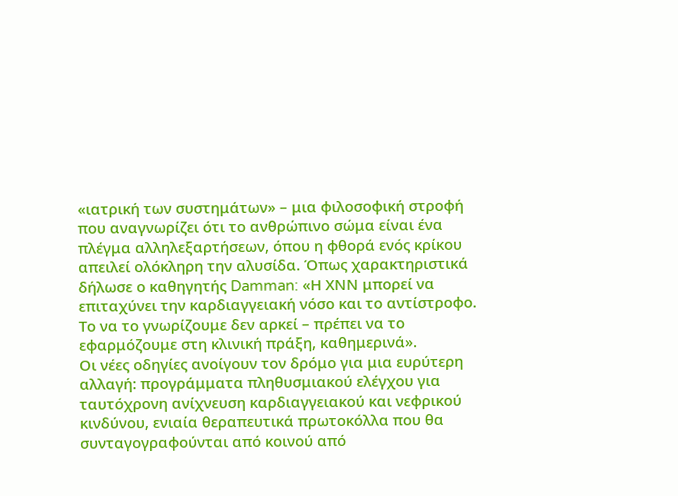«ιατρική των συστημάτων» – μια φιλοσοφική στροφή που αναγνωρίζει ότι το ανθρώπινο σώμα είναι ένα πλέγμα αλληλεξαρτήσεων, όπου η φθορά ενός κρίκου απειλεί ολόκληρη την αλυσίδα. Όπως χαρακτηριστικά δήλωσε ο καθηγητής Damman: «Η ΧΝΝ μπορεί να επιταχύνει την καρδιαγγειακή νόσο και το αντίστροφο. Το να το γνωρίζουμε δεν αρκεί – πρέπει να το εφαρμόζουμε στη κλινική πράξη, καθημερινά».
Οι νέες οδηγίες ανοίγουν τον δρόμο για μια ευρύτερη αλλαγή: προγράμματα πληθυσμιακού ελέγχου για ταυτόχρονη ανίχνευση καρδιαγγειακού και νεφρικού κινδύνου, ενιαία θεραπευτικά πρωτοκόλλα που θα συνταγογραφούνται από κοινού από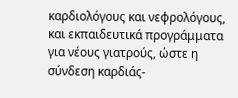καρδιολόγους και νεφρολόγους, και εκπαιδευτικά προγράμματα για νέους γιατρούς, ώστε η σύνδεση καρδιάς-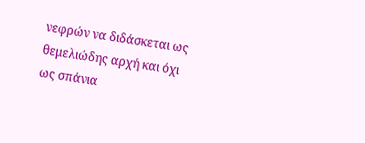νεφρών να διδάσκεται ως θεμελιώδης αρχή και όχι ως σπάνια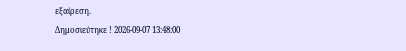εξαίρεση.
Δημοσιεύτηκε ! 2026-09-07 13:48:00